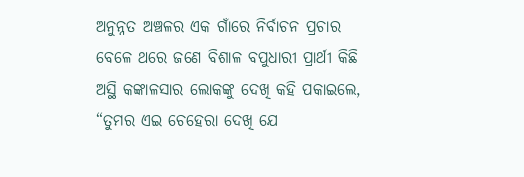ଅନୁନ୍ନତ ଅଞ୍ଚଳର ଏକ ଗାଁରେ ନିର୍ବାଚନ ପ୍ରଚାର ବେଳେ ଥରେ ଜଣେ ବିଶାଳ ବପୁଧାରୀ ପ୍ରାର୍ଥୀ କିଛି ଅସ୍ଥି କଙ୍କାଳସାର ଲୋକଙ୍କୁ ଦେଖି କହି ପକାଇଲେ, “ତୁମର ଏଇ ଚେହେରା ଦେଖି ଯେ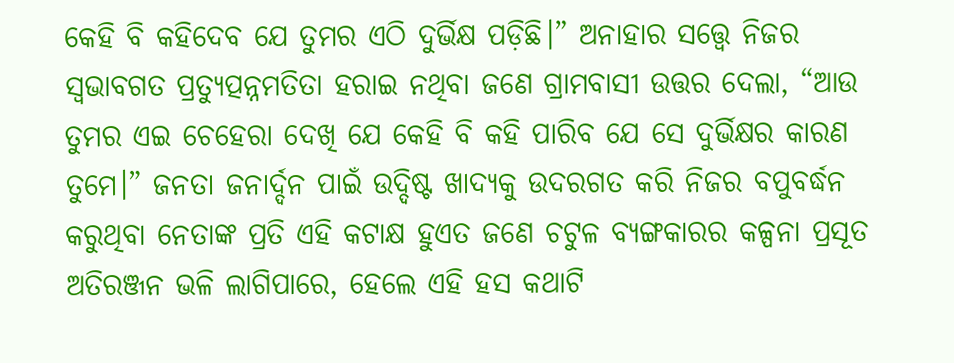କେହି ବି କହିଦେବ ଯେ ତୁମର ଏଠି ଦୁର୍ଭିକ୍ଷ ପଡ଼ିଛି।” ଅନାହାର ସତ୍ତ୍ୱେ ନିଜର ସ୍ୱଭାବଗତ ପ୍ରତ୍ୟୁତ୍ପନ୍ନମତିତା ହରାଇ ନଥିବା ଜଣେ ଗ୍ରାମବାସୀ ଉତ୍ତର ଦେଲା, “ଆଉ ତୁମର ଏଇ ଚେହେରା ଦେଖି ଯେ କେହି ବି କହି ପାରିବ ଯେ ସେ ଦୁର୍ଭିକ୍ଷର କାରଣ ତୁମେ।” ଜନତା ଜନାର୍ଦ୍ଦନ ପାଇଁ ଉଦ୍ଦିଷ୍ଟ ଖାଦ୍ୟକୁ ଉଦରଗତ କରି ନିଜର ବପୁବର୍ଦ୍ଧନ କରୁଥିବା ନେତାଙ୍କ ପ୍ରତି ଏହି କଟାକ୍ଷ ହୁଏତ ଜଣେ ଚଟୁଳ ବ୍ୟଙ୍ଗକାରର କଳ୍ପନା ପ୍ରସୂତ ଅତିରଞ୍ଜନ ଭଳି ଲାଗିପାରେ, ହେଲେ ଏହି ହସ କଥାଟି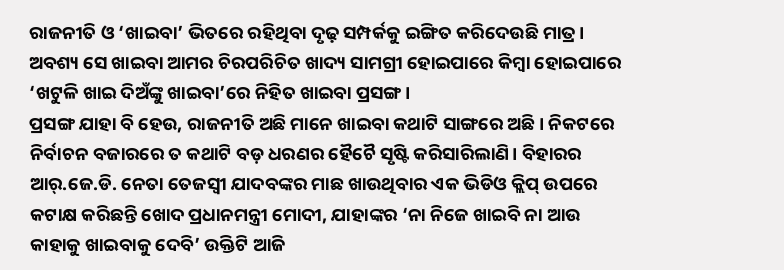ରାଜନୀତି ଓ ‘ଖାଇବା’ ଭିତରେ ରହିଥିବା ଦୃଢ଼ ସମ୍ପର୍କକୁ ଇଙ୍ଗିତ କରିଦେଉଛି ମାତ୍ର। ଅବଶ୍ୟ ସେ ଖାଇବା ଆମର ଚିରପରିଚିତ ଖାଦ୍ୟ ସାମଗ୍ରୀ ହୋଇପାରେ କିମ୍ବା ହୋଇପାରେ ‘ଖଟୁଳି ଖାଇ ଦିଅଁଙ୍କୁ ଖାଇବା’ରେ ନିହିତ ଖାଇବା ପ୍ରସଙ୍ଗ।
ପ୍ରସଙ୍ଗ ଯାହା ବି ହେଉ, ରାଜନୀତି ଅଛି ମାନେ ଖାଇବା କଥାଟି ସାଙ୍ଗରେ ଅଛି। ନିକଟରେ ନିର୍ବାଚନ ବଜାରରେ ତ କଥାଟି ବଡ଼ ଧରଣର ହୈଚୈ ସୃଷ୍ଟି କରିସାରିଲାଣି। ବିହାରର ଆର୍.ଜେ.ଡି. ନେତା ତେଜସ୍ୱୀ ଯାଦବଙ୍କର ମାଛ ଖାଉଥିବାର ଏକ ଭିଡିଓ କ୍ଲିପ୍ ଉପରେ କଟାକ୍ଷ କରିଛନ୍ତି ଖୋଦ ପ୍ରଧାନମନ୍ତ୍ରୀ ମୋଦୀ, ଯାହାଙ୍କର ‘ନା ନିଜେ ଖାଇବି ନା ଆଉ କାହାକୁ ଖାଇବାକୁ ଦେବି’ ଉକ୍ତିଟି ଆଜି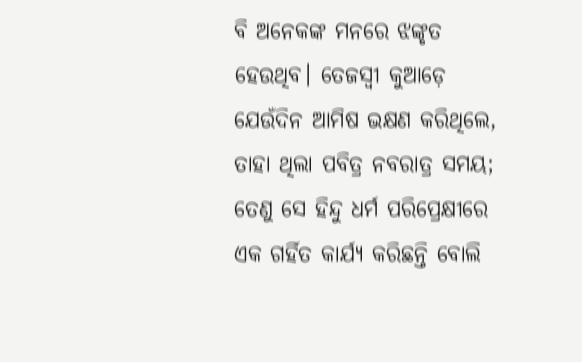ବି ଅନେକଙ୍କ ମନରେ ଝଙ୍କୃତ ହେଉଥିବ। ତେଜସ୍ୱୀ କୁଆଡ଼େ ଯେଉଁଦିନ ଆମିଷ ଭକ୍ଷଣ କରିଥିଲେ, ତାହା ଥିଲା ପବିତ୍ର ନବରାତ୍ର ସମୟ; ତେଣୁ ସେ ହିନ୍ଦୁ ଧର୍ମ ପରିପ୍ରେକ୍ଷୀରେ ଏକ ଗର୍ହିତ କାର୍ଯ୍ୟ କରିଛନ୍ତି ବୋଲି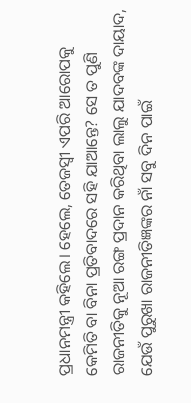ପ୍ରଧାନମନ୍ତ୍ରୀ କହିଲେ। ହେଲେ, ତେଜସ୍ୱୀ ଏପରି ଆରୋପକୁ କେମିତି ବା ବିନା ପ୍ରତିବାଦରେ ସହି ଯାଆନ୍ତେ? ସେ ତ ପୁଣି ରାଜନୀତିକୁ ନୂଆ ରଙ୍ଗ ପ୍ରଦାନ କରିଥିବା ଲାଲୁ ଯାଦବଙ୍କ ଦାୟାଦ, ଯେଉଁ ପୁରୁଖା ରାଜନୀତିଜ୍ଞଙ୍କର ନାଁ ସବୁ ଦିନ ପାଇଁ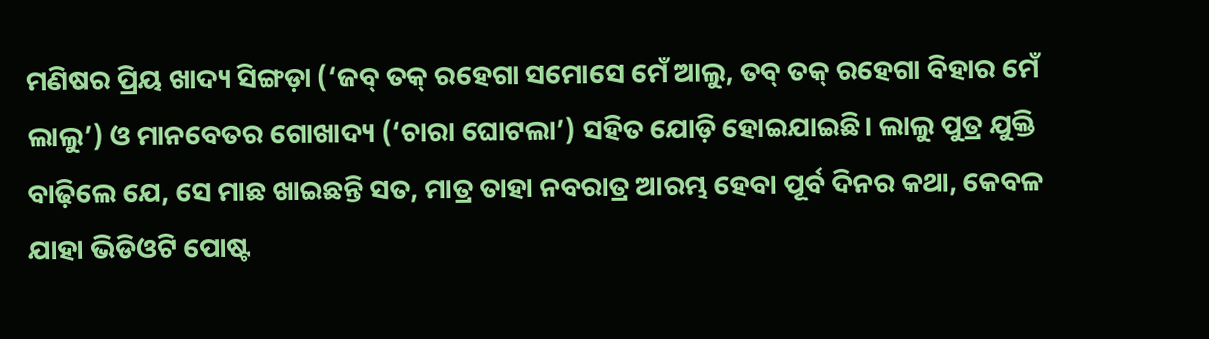ମଣିଷର ପ୍ରିୟ ଖାଦ୍ୟ ସିଙ୍ଗଡ଼ା (‘ଜବ୍‌ ତକ୍ ରହେଗା ସମୋସେ ମେଁ ଆଲୁ, ତବ୍‌ ତକ୍ ରହେଗା ବିହାର ମେଁ ଲାଲୁ’) ଓ ମାନବେତର ଗୋଖାଦ୍ୟ (‘ଚାରା ଘୋଟଲା’) ସହିତ ଯୋଡ଼ି ହୋଇଯାଇଛି। ଲାଲୁ ପୁତ୍ର ଯୁକ୍ତି ବାଢ଼ିଲେ ଯେ, ସେ ମାଛ ଖାଇଛନ୍ତି ସତ, ମାତ୍ର ତାହା ନବରାତ୍ର ଆରମ୍ଭ ହେବା ପୂର୍ବ ଦିନର କଥା, କେବଳ ଯାହା ଭିଡିଓଟି ପୋଷ୍ଟ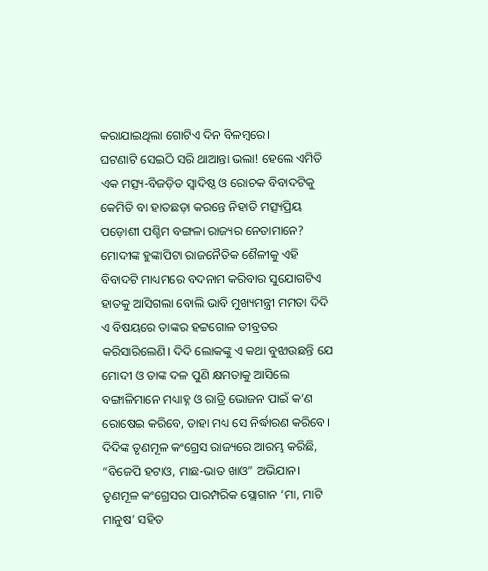କରାଯାଇଥିଲା ଗୋଟିଏ ଦିନ ବିଳମ୍ବରେ।
ଘଟଣାଟି ସେଇଠି ସରି ଥାଆନ୍ତା ଭଲା! ହେଲେ ଏମିତି ଏକ ମତ୍ସ୍ୟ-ବିଜଡ଼ିତ ସ୍ୱାଦିଷ୍ଠ ଓ ରୋଚକ ବିବାଦଟିକୁ କେମିତି ବା ହାତଛଡ଼ା କରନ୍ତେ ନିହାତି ମତ୍ସ୍ୟପ୍ରିୟ ପଡ଼ୋଶୀ ପଶ୍ଚିମ ବଙ୍ଗଳା ରାଜ୍ୟର ନେତାମାନେ? ମୋଦୀଙ୍କ ହୁଙ୍କାପିଟା ରାଜନୈତିକ ଶୈଳୀକୁ ଏହି ବିବାଦଟି ମାଧ୍ୟମରେ ବଦନାମ କରିବାର ସୁଯୋଗଟିଏ ହାତକୁ ଆସିଗଲା ବୋଲି ଭାବି ମୁଖ୍ୟମନ୍ତ୍ରୀ ମମତା ଦିଦି ଏ ବିଷୟରେ ତାଙ୍କର ହଟ୍ଟଗୋଳ ତୀବ୍ରତର କରିସାରିଲେଣି। ଦିଦି ଲୋକଙ୍କୁ ଏ କଥା ବୁଝାଉଛନ୍ତି ଯେ ମୋଦୀ ଓ ତାଙ୍କ ଦଳ ପୁଣି କ୍ଷମତାକୁ ଆସିଲେ ବଙ୍ଗାଳିମାନେ ମଧ୍ୟାହ୍ନ ଓ ରାତ୍ରି ଭୋଜନ ପାଇଁ କ’ଣ ରୋଷେଇ କରିବେ, ତାହା ମଧ୍ୟ ସେ ନିର୍ଦ୍ଧାରଣ କରିବେ। ଦିଦିଙ୍କ ତୃଣମୂଳ କଂଗ୍ରେସ ରାଜ୍ୟରେ ଆରମ୍ଭ କରିଛି, “ବିଜେପି ହଟାଓ, ମାଛ-ଭାତ ଖାଓ” ଅଭିଯାନ। ତୃଣମୂଳ କଂଗ୍ରେସର ପାରମ୍ପରିକ ସ୍ଲୋଗାନ ‘ମା, ମାଟି ମାନୁଷ’ ସହିତ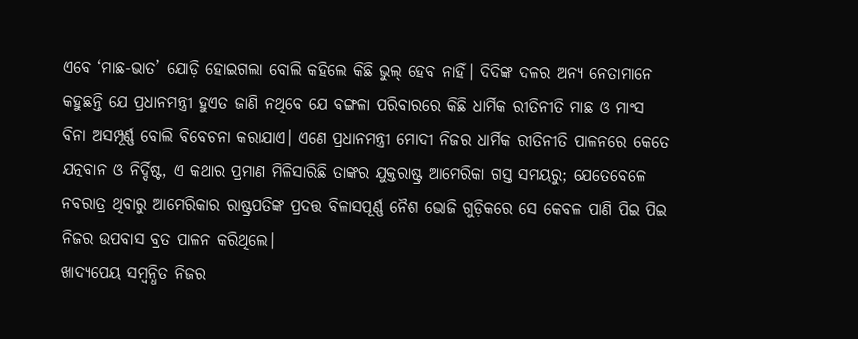ଏବେ ‘ମାଛ-ଭାତ’ ଯୋଡ଼ି ହୋଇଗଲା ବୋଲି କହିଲେ କିଛି ଭୁଲ୍‌ ହେବ ନାହିଁ। ଦିଦିଙ୍କ ଦଳର ଅନ୍ୟ ନେତାମାନେ କହୁଛନ୍ତି ଯେ ପ୍ରଧାନମନ୍ତ୍ରୀ ହୁଏତ ଜାଣି ନଥିବେ ଯେ ବଙ୍ଗଳା ପରିବାରରେ କିଛି ଧାର୍ମିକ ରୀତିନୀତି ମାଛ ଓ ମାଂସ ବିନା ଅସମ୍ପୂର୍ଣ୍ଣ ବୋଲି ବିବେଚନା କରାଯାଏ। ଏଣେ ପ୍ରଧାନମନ୍ତ୍ରୀ ମୋଦୀ ନିଜର ଧାର୍ମିକ ରୀତିନୀତି ପାଳନରେ କେତେ ଯତ୍ନବାନ ଓ ନିର୍ଦ୍ଦିଷ୍ଟ, ଏ କଥାର ପ୍ରମାଣ ମିଳିସାରିଛି ତାଙ୍କର ଯୁକ୍ତରାଷ୍ଟ୍ର ଆମେରିକା ଗସ୍ତ ସମୟରୁ; ଯେତେବେଳେ ନବରାତ୍ର ଥିବାରୁ ଆମେରିକାର ରାଷ୍ଟ୍ରପତିଙ୍କ ପ୍ରଦତ୍ତ ବିଳାସପୂର୍ଣ୍ଣ ନୈଶ ଭୋଜି ଗୁଡ଼ିକରେ ସେ କେବଳ ପାଣି ପିଇ ପିଇ ନିଜର ଉପବାସ ବ୍ରତ ପାଳନ କରିଥିଲେ।
ଖାଦ୍ୟପେୟ ସମ୍ବନ୍ଧିତ ନିଜର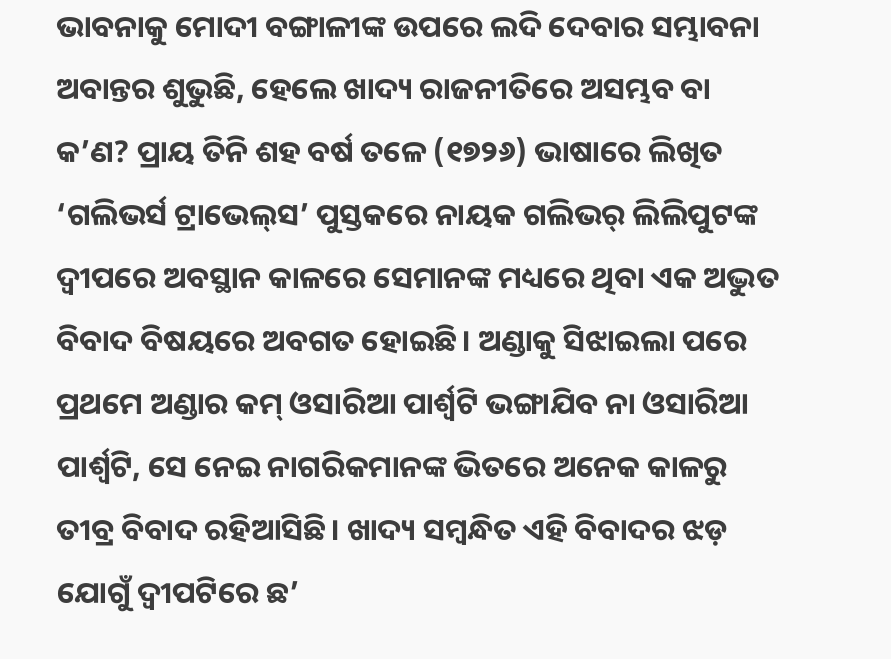ଭାବନାକୁ ମୋଦୀ ବଙ୍ଗାଳୀଙ୍କ ଉପରେ ଲଦି ଦେବାର ସମ୍ଭାବନା ଅବାନ୍ତର ଶୁଭୁଛି, ହେଲେ ଖାଦ୍ୟ ରାଜନୀତିରେ ଅସମ୍ଭବ ବା କ’ଣ? ପ୍ରାୟ ତିନି ଶହ ବର୍ଷ ତଳେ (୧୭୨୬) ଭାଷାରେ ଲିଖିତ ‘ଗଲିଭର୍ସ ଟ୍ରାଭେଲ୍‌ସ’ ପୁସ୍ତକରେ ନାୟକ ଗଲିଭର୍ ଲିଲିପୁଟଙ୍କ ଦ୍ୱୀପରେ ଅବସ୍ଥାନ କାଳରେ ସେମାନଙ୍କ ମଧ୍ୟରେ ଥିବା ଏକ ଅଦ୍ଭୁତ ବିବାଦ ବିଷୟରେ ଅବଗତ ହୋଇଛି। ଅଣ୍ଡାକୁ ସିଝାଇଲା ପରେ ପ୍ରଥମେ ଅଣ୍ଡାର କମ୍‌ ଓସାରିଆ ପାର୍ଶ୍ୱଟି ଭଙ୍ଗାଯିବ ନା ଓସାରିଆ ପାର୍ଶ୍ୱଟି, ସେ ନେଇ ନାଗରିକମାନଙ୍କ ଭିତରେ ଅନେକ କାଳରୁ ତୀବ୍ର ବିବାଦ ରହିଆସିଛି। ଖାଦ୍ୟ ସମ୍ବନ୍ଧିତ ଏହି ବିବାଦର ଝଡ଼ ଯୋଗୁଁ ଦ୍ୱୀପଟିରେ ଛ’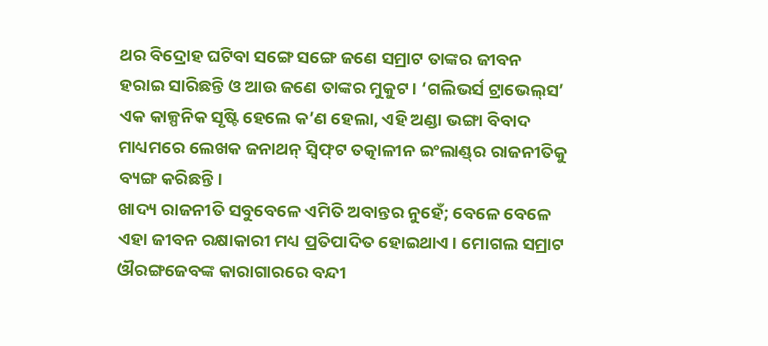ଥର ବିଦ୍ରୋହ ଘଟିବା ସଙ୍ଗେ ସଙ୍ଗେ ଜଣେ ସମ୍ରାଟ ତାଙ୍କର ଜୀବନ ହରାଇ ସାରିଛନ୍ତି ଓ ଆଉ ଜଣେ ତାଙ୍କର ମୁକୁଟ। ‘ଗଲିଭର୍ସ ଟ୍ରାଭେଲ୍‌ସ’ ଏକ କାଳ୍ପନିକ ସୃଷ୍ଟି ହେଲେ କ’ଣ ହେଲା, ଏହି ଅଣ୍ଡା ଭଙ୍ଗା ବିବାଦ ମାଧ୍ୟମରେ ଲେଖକ ଜନାଥନ୍‌ ସ୍ୱିଫ୍‌ଟ ତତ୍କାଳୀନ ଇଂଲାଣ୍ଡ୍‌ର ରାଜନୀତିକୁ ବ୍ୟଙ୍ଗ କରିଛନ୍ତି।
ଖାଦ୍ୟ ରାଜନୀତି ସବୁବେଳେ ଏମିତି ଅବାନ୍ତର ନୁହେଁ; ବେଳେ ବେଳେ ଏହା ଜୀବନ ରକ୍ଷାକାରୀ ମଧ୍ୟ ପ୍ରତିପାଦିତ ହୋଇଥାଏ। ମୋଗଲ ସମ୍ରାଟ ଔରଙ୍ଗଜେବଙ୍କ କାରାଗାରରେ ବନ୍ଦୀ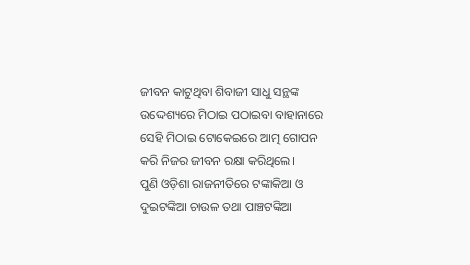ଜୀବନ କାଟୁଥିବା ଶିବାଜୀ ସାଧୁ ସନ୍ଥଙ୍କ ଉଦ୍ଦେଶ୍ୟରେ ମିଠାଇ ପଠାଇବା ବାହାନାରେ ସେହି ମିଠାଇ ଟୋକେଇରେ ଆତ୍ମ ଗୋପନ କରି ନିଜର ଜୀବନ ରକ୍ଷା କରିଥିଲେ।
ପୁଣି ଓଡ଼ିଶା ରାଜନୀତିରେ ଟଙ୍କାକିଆ ଓ ଦୁଇଟଙ୍କିଆ ଚାଉଳ ତଥା ପାଞ୍ଚଟଙ୍କିଆ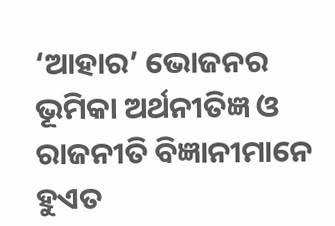‘ଆହାର’ ଭୋଜନର ଭୂମିକା ଅର୍ଥନୀତିଜ୍ଞ ଓ ରାଜନୀତି ବିଜ୍ଞାନୀମାନେ ହୁଏତ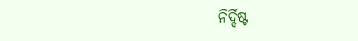ନିର୍ଦ୍ଦିଷ୍ଟ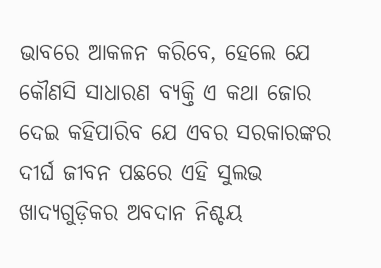ଭାବରେ ଆକଳନ କରିବେ, ହେଲେ ଯେ କୌଣସି ସାଧାରଣ ବ୍ୟକ୍ତି ଏ କଥା ଜୋର ଦେଇ କହିପାରିବ ଯେ ଏବର ସରକାରଙ୍କର ଦୀର୍ଘ ଜୀବନ ପଛରେ ଏହି ସୁଲଭ ଖାଦ୍ୟଗୁଡ଼ିକର ଅବଦାନ ନିଶ୍ଚୟ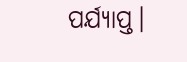ପର୍ଯ୍ୟାପ୍ତ।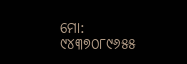ମୋ: ୯୪୩୭୦୮୯୬୫୫